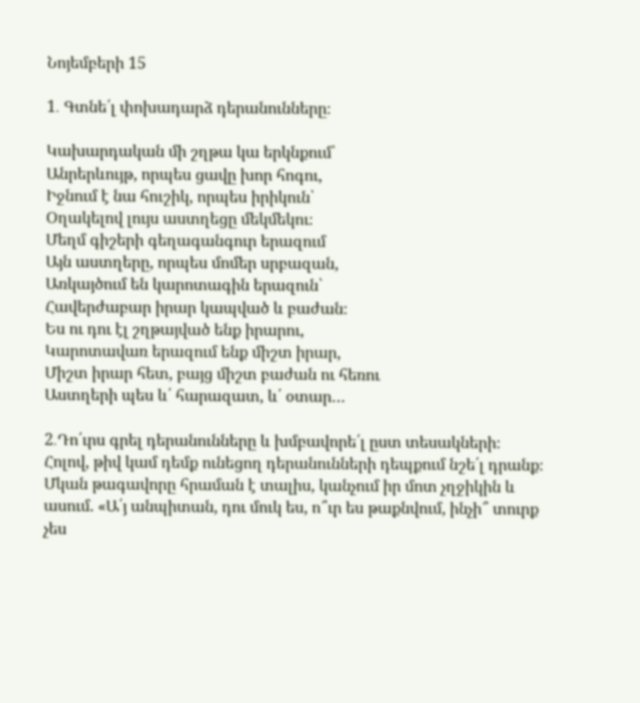Նոյեմբերի 15

1․ Գտնե՛լ փոխադարձ դերանունները։

Կախարդական մի շղթա կա երկնքում՝
Անրերևույթ, որպես ցավը խոր հոգու,
Իջնում է նա հուշիկ, որպես իրիկուն՝
Օղակելով լույս աստղեցը մեկմեկու։
Մեղմ գիշերի գեղագանգուր երազում
Այն աստղերը, որպես մոմեր սրբազան,
Առկայծում են կարոտագին երազուն՝
Հավերժաբար իրար կապված և բաժան։
Ես ու դու էլ շղթայված ենք իրարու,
Կարոտավառ երազում ենք միշտ իրար,
Միշտ իրար հետ, բայց միշտ բաժան ու հեռու
Աստղերի պես և՛ հարազատ, և՛ օտար…

2․Դո՛ւրս գրել դերանունները և խմբավորե՛լ ըստ տեսակների։ Հոլով, թիվ կամ դեմք ունեցող դերանունների դեպքում նշե՛լ դրանք։
Մկան թագավորը հրաման է տալիս, կանչում իր մոտ չղջիկին և ասում. «Ա՛յ անպիտան, դու մուկ ես, ո՞ւր ես թաքնվում, ինչի՞ տուրք չես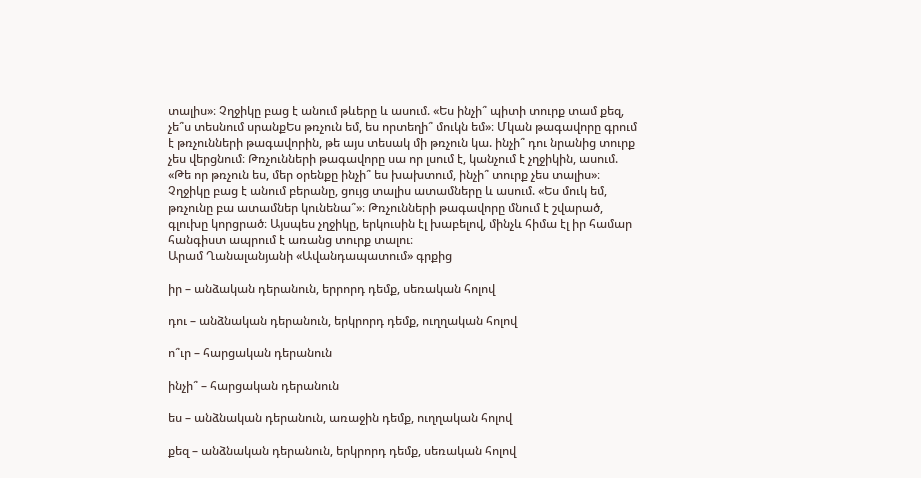տալիս»։ Չղջիկը բաց է անում թևերը և ասում. «Ես ինչի՞ պիտի տուրք տամ քեզ, չե՞ս տեսնում սրանքԵս թռչուն եմ, ես որտեղի՞ մուկն եմ»։ Մկան թագավորը գրում է թռչունների թագավորին, թե այս տեսակ մի թռչուն կա. ինչի՞ դու նրանից տուրք չես վերցնում։ Թռչունների թագավորը սա որ լսում է, կանչում է չղջիկին, ասում. «Թե որ թռչուն ես, մեր օրենքը ինչի՞ ես խախտում, ինչի՞ տուրք չես տալիս»։ Չղջիկը բաց է անում բերանը, ցույց տալիս ատամները և ասում. «Ես մուկ եմ, թռչունը բա ատամներ կունենա՞»։ Թռչունների թագավորը մնում է շվարած, գլուխը կորցրած։ Այսպես չղջիկը, երկուսին էլ խաբելով, մինչև հիմա էլ իր համար հանգիստ ապրում է առանց տուրք տալու։
Արամ Ղանալանյանի «Ավանդապատում» գրքից

իր – անձական դերանուն, երրորդ դեմք, սեռական հոլով

դու – անձնական դերանուն, երկրորդ դեմք, ուղղական հոլով

ո՞ւր – հարցական դերանուն

ինչի՞ – հարցական դերանուն

ես – անձնական դերանուն, առաջին դեմք, ուղղական հոլով

քեզ – անձնական դերանուն, երկրորդ դեմք, սեռական հոլով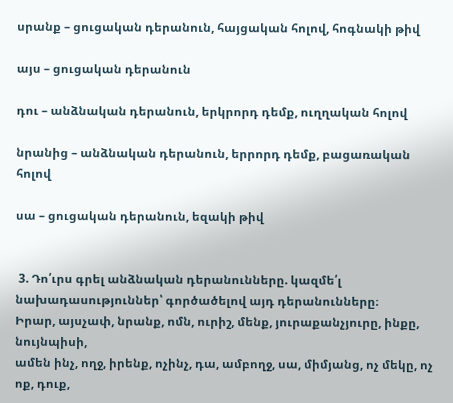սրանք – ցուցական դերանուն, հայցական հոլով, հոգնակի թիվ

այս – ցուցական դերանուն

դու – անձնական դերանուն, երկրորդ դեմք, ուղղական հոլով

նրանից – անձնական դերանուն, երրորդ դեմք, բացառական հոլով

սա – ցուցական դերանուն, եզակի թիվ


 3. Դո՛ւրս գրել անձնական դերանունները. կազմե՛լ նախադասություններ՝ գործածելով այդ դերանունները։
Իրար, այսչափ, նրանք, ոմն, ուրիշ, մենք, յուրաքանչյուրը, ինքը, նույնպիսի,
ամեն ինչ, ողջ, իրենք, ոչինչ, դա, ամբողջ, սա, միմյանց, ոչ մեկը, ոչ ոք, դուք,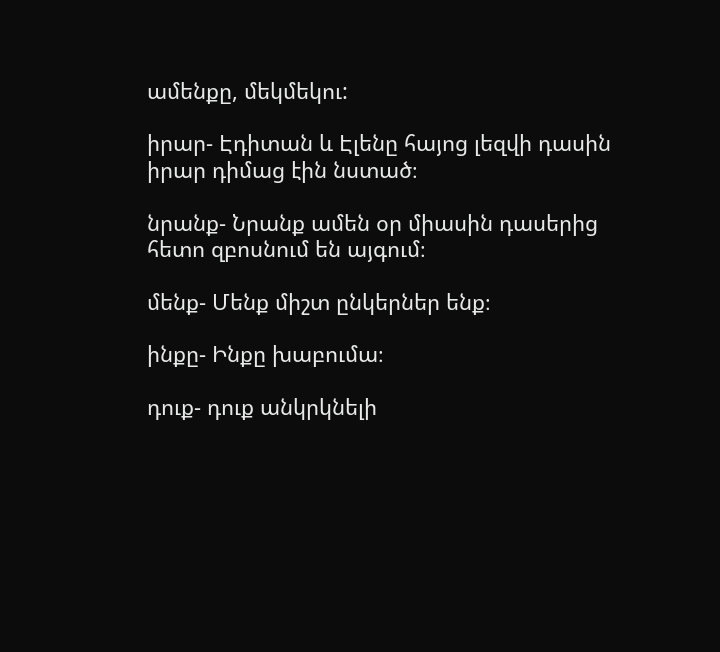ամենքը, մեկմեկու:

իրար- Էդիտան և Էլենը հայոց լեզվի դասին իրար դիմաց էին նստած։

նրանք- Նրանք ամեն օր միասին դասերից հետո զբոսնում են այգում։

մենք- Մենք միշտ ընկերներ ենք։

ինքը- Ինքը խաբումա։

դուք- դուք անկրկնելի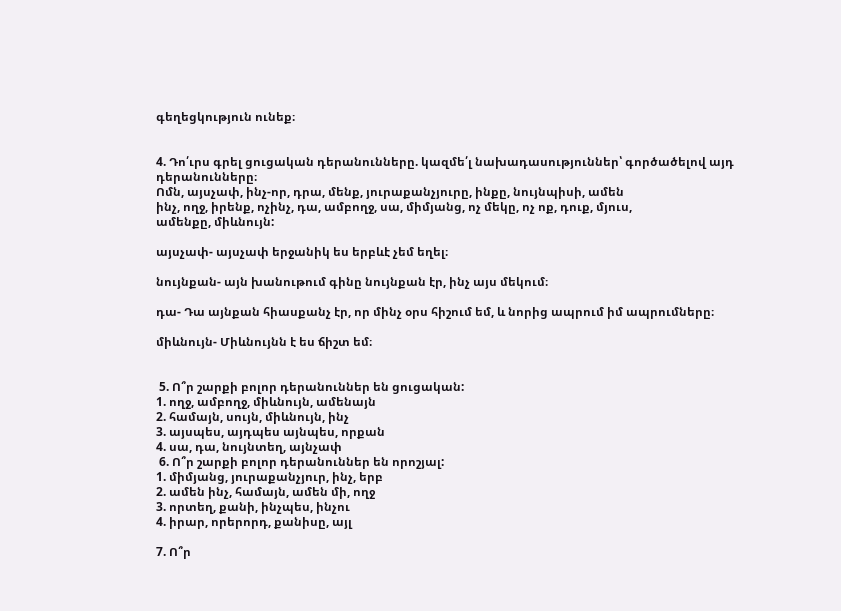գեղեցկություն ունեք։


4. Դո՛ւրս գրել ցուցական դերանունները. կազմե՛լ նախադասություններ՝ գործածելով այդ դերանունները։
Ոմն, այսչափ, ինչ-որ, դրա, մենք, յուրաքանչյուրը, ինքը, նույնպիսի, ամեն
ինչ, ողջ, իրենք, ոչինչ, դա, ամբողջ, սա, միմյանց, ոչ մեկը, ոչ ոք, դուք, մյուս,
ամենքը, միևնույն:

այսչափ- այսչափ երջանիկ ես երբևէ չեմ եղել։

նույնքան- այն խանութում գինը նույնքան էր, ինչ այս մեկում։

դա- Դա այնքան հիասքանչ էր, որ մինչ օրս հիշում եմ, և նորից ապրում իմ ապրումները։

միևնույն- Միևնույնն է ես ճիշտ եմ։


 5. Ո՞ր շարքի բոլոր դերանուններ են ցուցական:
1. ողջ, ամբողջ, միևնույն, ամենայն
2. համայն, սույն, միևնույն, ինչ
3. այսպես, այդպես այնպես, որքան
4. սա, դա, նույնտեղ, այնչափ
 6. Ո՞ր շարքի բոլոր դերանուններ են որոշյալ:
1. միմյանց, յուրաքանչյուր, ինչ, երբ
2. ամեն ինչ, համայն, ամեն մի, ողջ
3. որտեղ, քանի, ինչպես, ինչու
4. իրար, որերորդ, քանիսը, այլ

7. Ո՞ր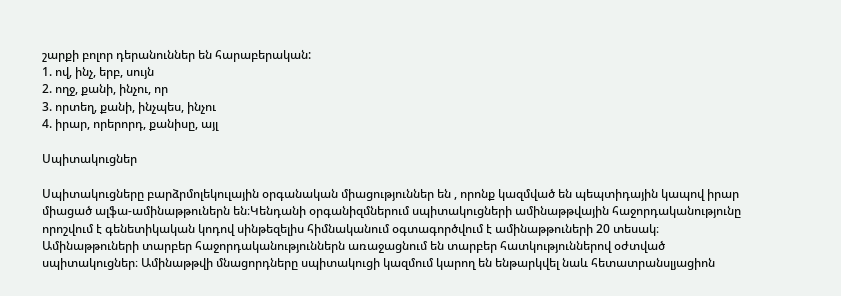շարքի բոլոր դերանուններ են հարաբերական:
1. ով, ինչ, երբ, սույն
2. ողջ, քանի, ինչու, որ
3. որտեղ, քանի, ինչպես, ինչու
4. իրար, որերորդ, քանիսը, այլ

Սպիտակուցներ

Սպիտակուցները բարձրմոլեկուլային օրգանական միացություններ են , որոնք կազմված են պեպտիդային կապով իրար միացած ալֆա-ամինաթթուներն են։Կենդանի օրգանիզմներում սպիտակուցների ամինաթթվային հաջորդականությունը որոշվում է գենետիկական կոդով սինթեզելիս հիմնականում օգտագործվում է ամինաթթուների 20 տեսակ։ Ամինաթթուների տարբեր հաջորդականություններն առաջացնում են տարբեր հատկություններով օժտված սպիտակուցներ։ Ամինաթթվի մնացորդները սպիտակուցի կազմում կարող են ենթարկվել նաև հետատրանսլյացիոն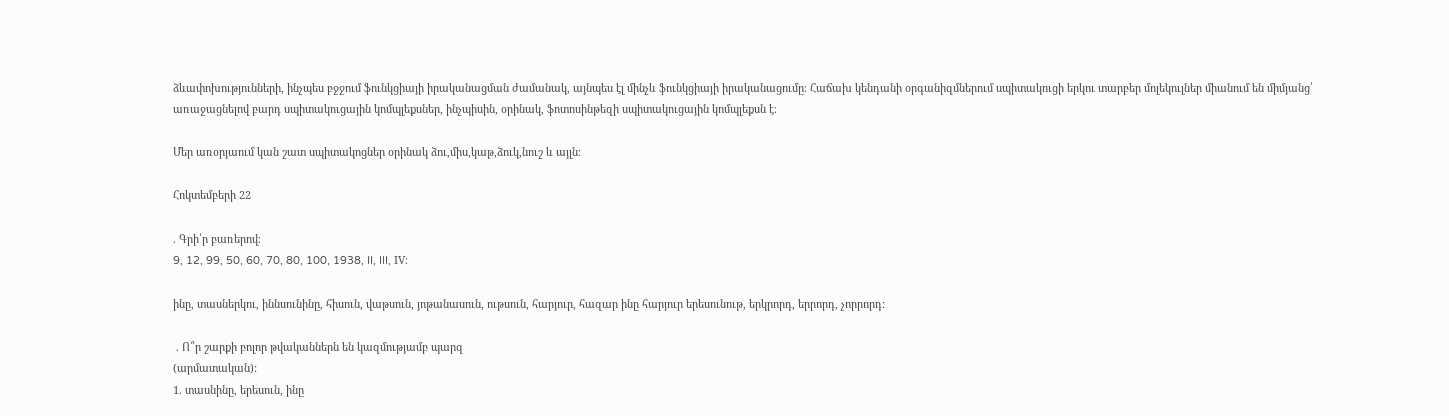ձևափոխությունների, ինչպես բջջում ֆունկցիայի իրականացման ժամանակ, այնպես էլ մինչև ֆունկցիայի իրականացումը։ Հաճախ կենդանի օրգանիզմներում սպիտակուցի երկու տարբեր մոլեկուլներ միանում են միմյանց՝ առաջացնելով բարդ սպիտակուցային կոմպլեքսներ, ինչպիսին, օրինակ, ֆոտոսինթեզի սպիտակուցային կոմպլեքսն է։

Մեր առօրյաում կան շատ սպիտակոցներ օրինակ ձու,միս,կաթ,ձուկ,նուշ և այլն։

Հոկտեմբերի 22

. Գրի՛ր բառերով։
9, 12, 99, 50, 60, 70, 80, 100, 1938, II, III, IV։

ինը, տասներկու, իննսունինը, հիսուն, վաթսուն, յոթանասուն, ութսուն, հարյուր, հազար ինը հարյուր երեսունութ, երկրորդ, երրորդ, չորրորդ:

 . Ո՞ր շարքի բոլոր թվականներն են կազմությամբ պարզ
(արմատական):
1. տասնինը, երեսուն, ինը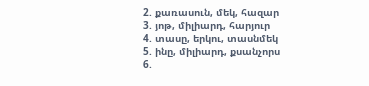2. քառասուն, մեկ, հազար
3. յոթ, միլիարդ, հարյուր
4. տասը, երկու, տասնմեկ
5. ինը, միլիարդ, քսանչորս
6.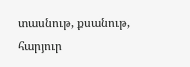տասնութ, քսանութ, հարյուր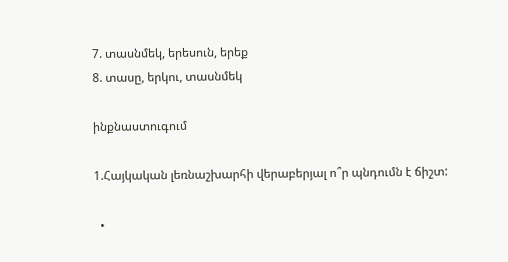7. տասնմեկ, երեսուն, երեք
8. տասը, երկու, տասնմեկ

ինքնաստուգում

1.Հայկական լեռնաշխարհի վերաբերյալ ո՞ր պնդումն է ճիշտ:

  •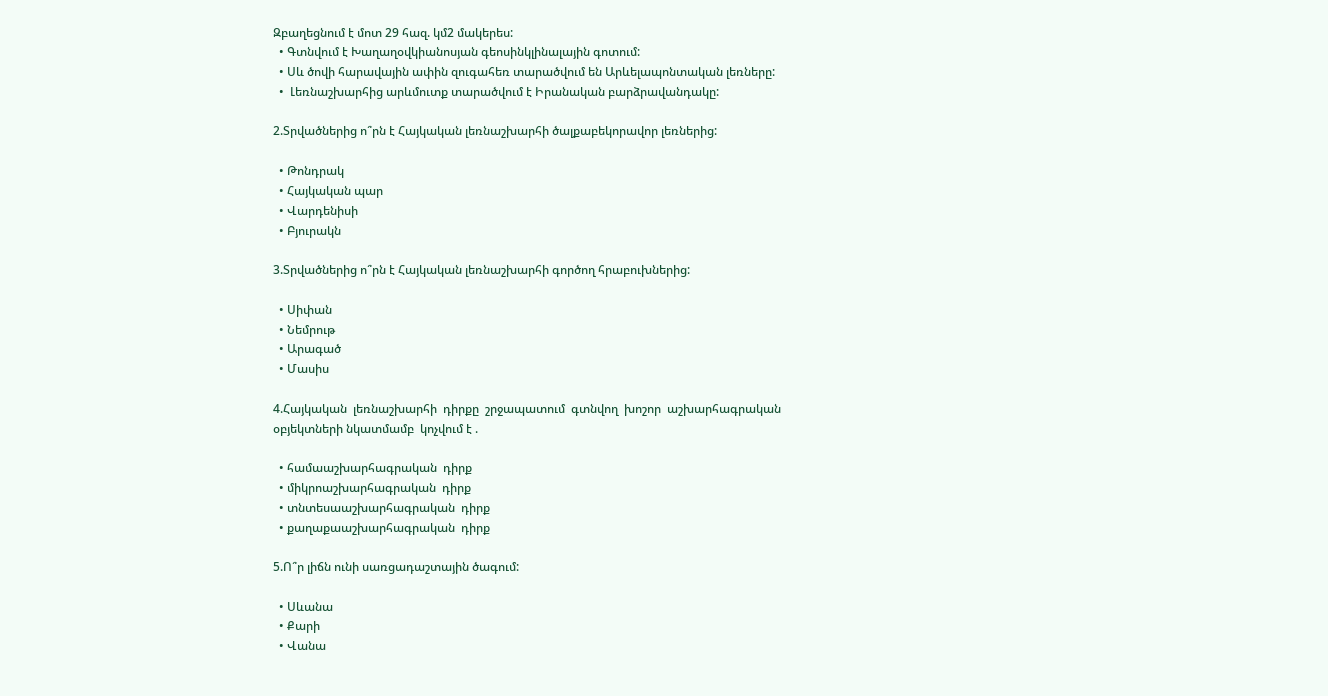Զբաղեցնում է մոտ 29 հազ. կմ2 մակերես:
  • Գտնվում է Խաղաղօվկիանոսյան գեոսինկլինալային գոտում:
  • Սև ծովի հարավային ափին զուգահեռ տարածվում են Արևելապոնտական լեռները:
  •  Լեռնաշխարհից արևմուտք տարածվում է Իրանական բարձրավանդակը:

2.Տրվածներից ո՞րն է Հայկական լեռնաշխարհի ծալքաբեկորավոր լեռներից:

  • Թոնդրակ
  • Հայկական պար
  • Վարդենիսի
  • Բյուրակն

3.Տրվածներից ո՞րն է Հայկական լեռնաշխարհի գործող հրաբուխներից:

  • Սիփան
  • Նեմրութ
  • Արագած
  • Մասիս

4.Հայկական  լեռնաշխարհի  դիրքը  շրջապատում  գտնվող  խոշոր  աշխարհագրական օբյեկտների նկատմամբ  կոչվում է .

  • համաաշխարհագրական  դիրք
  • միկրոաշխարհագրական  դիրք
  • տնտեսաաշխարհագրական  դիրք
  • քաղաքաաշխարհագրական  դիրք

5.Ո՞ր լիճն ունի սառցադաշտային ծագում:

  • Սևանա
  • Քարի
  • Վանա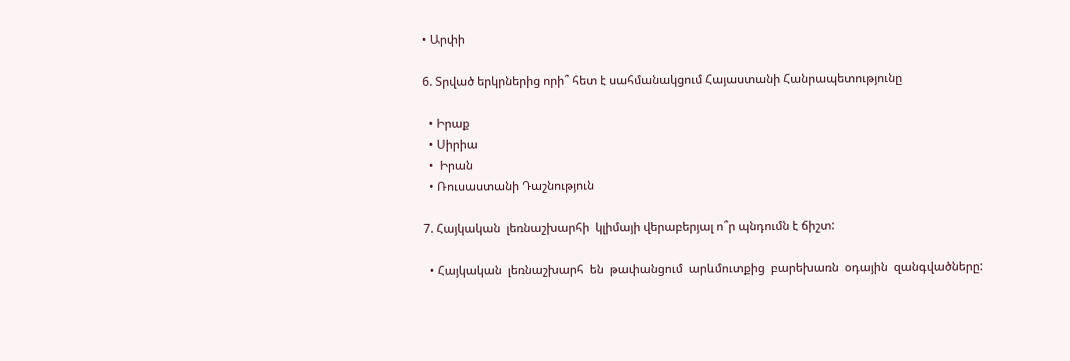• Արփի

6. Տրված երկրներից որի՞ հետ է սահմանակցում Հայաստանի Հանրապետությունը

  • Իրաք
  • Սիրիա
  •  Իրան
  • Ռուսաստանի Դաշնություն

7. Հայկական  լեռնաշխարհի  կլիմայի վերաբերյալ ո՞ր պնդումն է ճիշտ:

  • Հայկական  լեռնաշխարհ  են  թափանցում  արևմուտքից  բարեխառն  օդային  զանգվածները: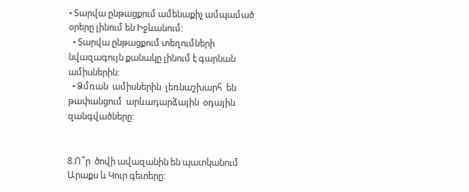• Տարվա ընթացքում ամենաքիչ ամպամած օրերը լինում են Իջևանում:
  • Տարվա ընթացքում տեղումների նվազագույն քանակը լինում է գարնան ամիսներին:
  • Ձմռան  ամիսներին  լեռնաշխարհ  են  թափանցում  արևադարձային  օդային  զանգվածները:


8.Ո՞ր  ծովի ավազանին են պատկանում Արաքս և Կուր գետերը: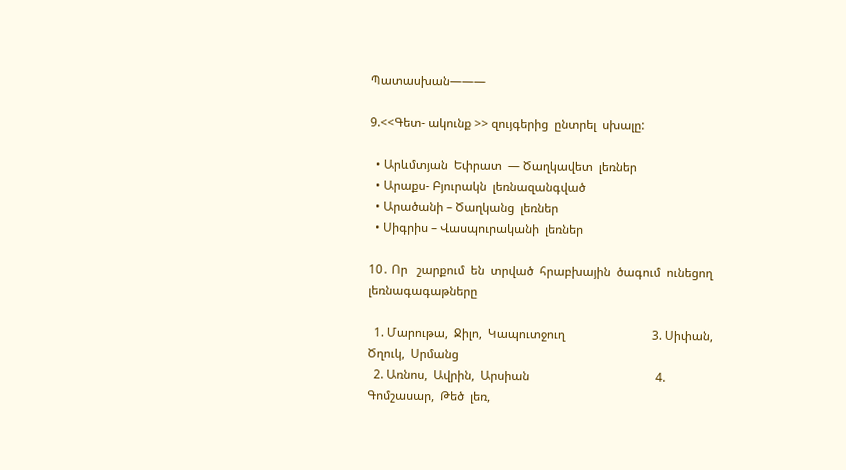Պատասխան———

9.<<Գետ- ակունք >> զույգերից  ընտրել  սխալը:

  • Արևմտյան  Եփրատ  — Ծաղկավետ  լեռներ
  • Արաքս- Բյուրակն  լեռնազանգված
  • Արածանի – Ծաղկանց  լեռներ
  • Սիգրիս – Վասպուրականի  լեռներ

10․ Որ   շարքում  են  տրված  հրաբխային  ծագում  ունեցող   լեռնագագաթները

  1. Մարութա,  Ջիլո,  Կապուտջուղ                             3. Սիփան,  Ծղուկ,  Սրմանց
  2. Առնոս,  Ավրին,  Արսիան                                          4. Գոմշասար,  Թեծ  լեռ,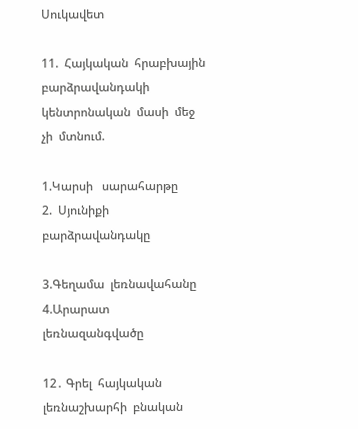Սուկավետ

11.  Հայկական  հրաբխային  բարձրավանդակի  կենտրոնական  մասի  մեջ  չի  մտնում.

1.Կարսի   սարահարթը                 2.  Սյունիքի   բարձրավանդակը

3.Գեղամա  լեռնավահանը             4.Արարատ   լեռնազանգվածը

12․ Գրել  հայկական    լեռնաշխարհի  բնական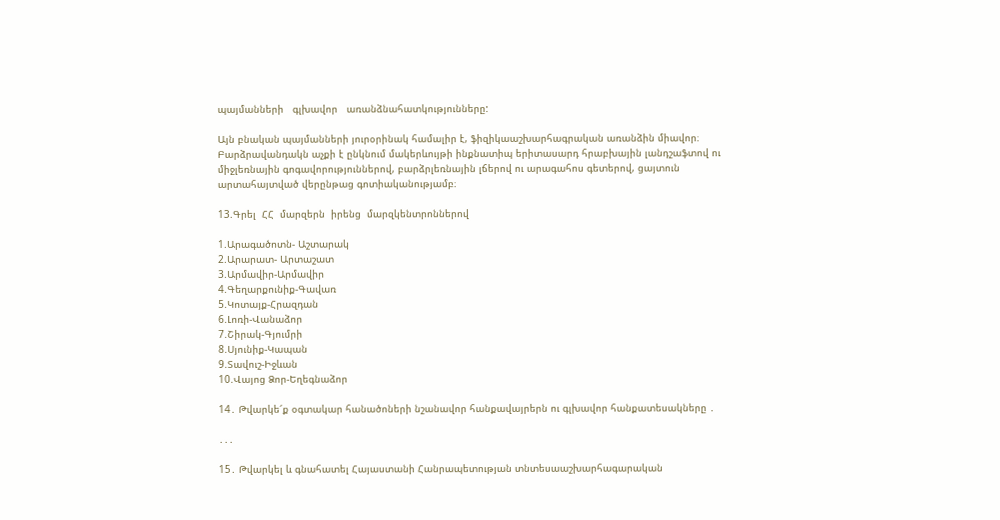պայմանների   գլխավոր   առանձնահատկությունները:

Այն բնական պայմանների յուրօրինակ համալիր է, ֆիզիկաաշխարհագրական առանձին միավոր։ Բարձրավանդակն աչքի է ընկնում մակերևույթի ինքնատիպ երիտասարդ հրաբխային լանդշաֆտով ու միջլեռնային գոգավորություններով, բարձրլեռնային լճերով ու արագահոս գետերով, ցայտուն արտահայտված վերընթաց գոտիականությամբ։

13.Գրել  ՀՀ  մարզերն  իրենց  մարզկենտրոններով

1.Արագածոտն- Աշտարակ
2.Արարատ- Արտաշատ
3.Արմավիր-Արմավիր
4.Գեղարքունիք-Գավառ
5.Կոտայք-Հրազդան
6.Լոռի-Վանաձոր
7.Շիրակ-Գյումրի
8.Սյունիք-Կապան
9.Տավուշ-Իջևան
10.Վայոց Ձոր-Եղեգնաձոր

14․ Թվարկե՜ք օգտակար հանածոների նշանավոր հանքավայրերն ու գլխավոր հանքատեսակները ․

․․․

15․ Թվարկել և գնահատել Հայաստանի Հանրապետության տնտեսաաշխարհագարական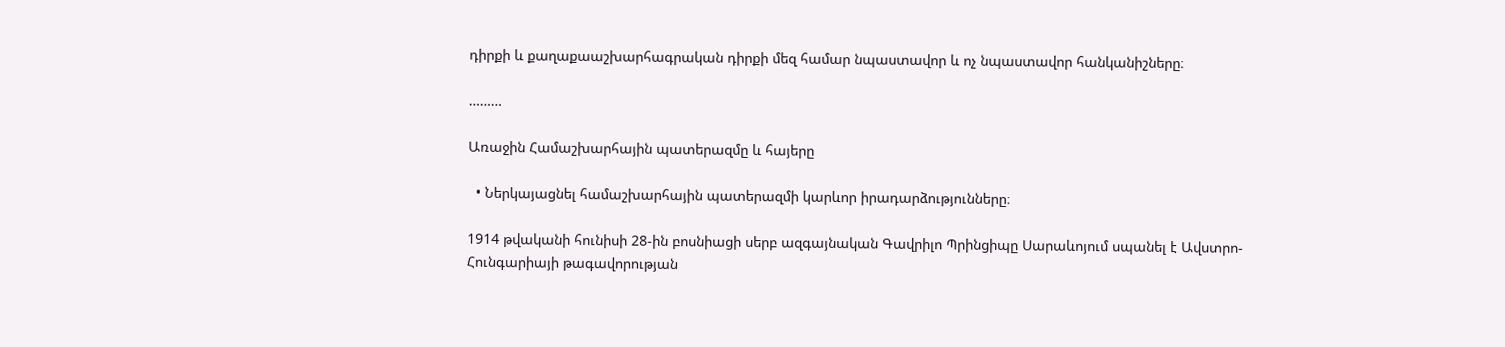դիրքի և քաղաքաաշխարհագրական դիրքի մեզ համար նպաստավոր և ոչ նպաստավոր հանկանիշները։

………

Առաջին Համաշխարհային պատերազմը և հայերը

  • Ներկայացնել համաշխարհային պատերազմի կարևոր իրադարձությունները։

1914 թվականի հունիսի 28-ին բոսնիացի սերբ ազգայնական Գավրիլո Պրինցիպը Սարաևոյում սպանել է Ավստրո-Հունգարիայի թագավորության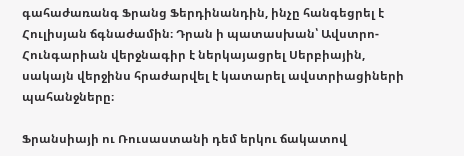գահաժառանգ Ֆրանց Ֆերդինանդին, ինչը հանգեցրել է Հուլիսյան ճգնաժամին։ Դրան ի պատասխան՝ Ավստրո-Հունգարիան վերջնագիր է ներկայացրել Սերբիային, սակայն վերջինս հրաժարվել է կատարել ավստրիացիների պահանջները։

Ֆրանսիայի ու Ռուսաստանի դեմ երկու ճակատով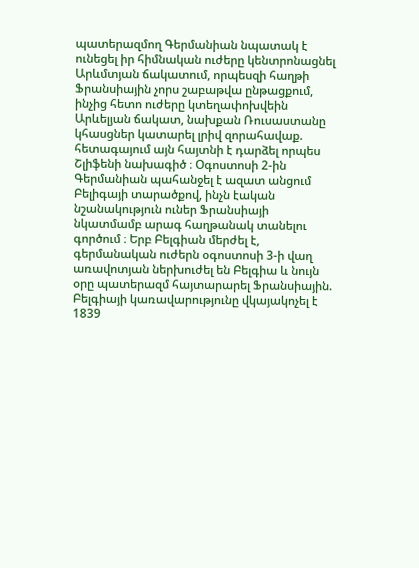պատերազմող Գերմանիան նպատակ է ունեցել իր հիմնական ուժերը կենտրոնացնել Արևմտյան ճակատում, որպեսզի հաղթի Ֆրանսիային չորս շաբաթվա ընթացքում, ինչից հետո ուժերը կտեղափոխվեին Արևելյան ճակատ, նախքան Ռուսաստանը կհասցներ կատարել լրիվ զորահավաք. հետագայում այն հայտնի է դարձել որպես Շլիֆենի նախագիծ ։ Օգոստոսի 2-ին Գերմանիան պահանջել է ազատ անցում Բելիգայի տարածքով, ինչն էական նշանակություն ուներ Ֆրանսիայի նկատմամբ արագ հաղթանակ տանելու գործում ։ Երբ Բելգիան մերժել է, գերմանական ուժերն օգոստոսի 3-ի վաղ առավոտյան ներխուժել են Բելգիա և նույն օրը պատերազմ հայտարարել Ֆրանսիային. Բելգիայի կառավարությունը վկայակոչել է 1839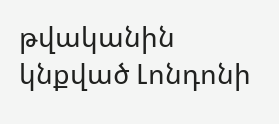թվականին կնքված Լոնդոնի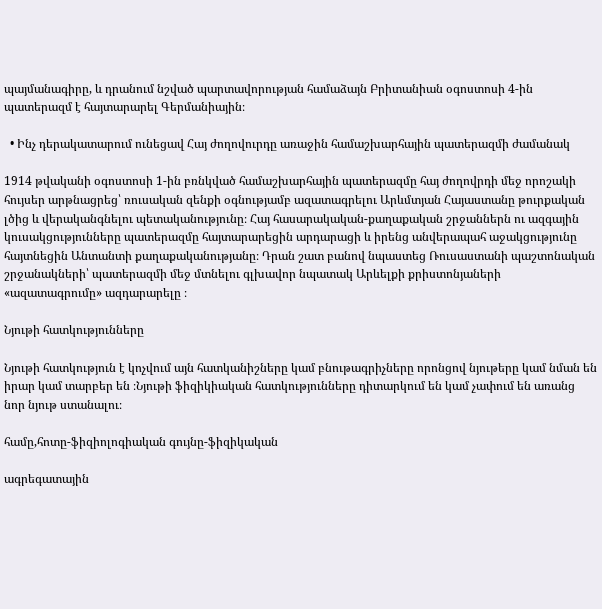պայմանագիրը, և դրանում նշված պարտավորության համաձայն Բրիտանիան օգոստոսի 4-ին պատերազմ է հայտարարել Գերմանիային։

  • Ինչ դերակատարում ունեցավ Հայ ժողովուրդը առաջին համաշխարհային պատերազմի ժամանակ

1914 թվականի օգոստոսի 1-ին բռնկված համաշխարհային պատերազմը հայ ժողովրդի մեջ որոշակի հույսեր արթնացրեց՝ ռուսական զենքի օգնությամբ ազատագրելու Արևմտյան Հայաստանը թուրքական լծից և վերականգնելու պետականությունը։ Հայ հասարակական-քաղաքական շրջաններն ու ազգային կուսակցությունները պատերազմը հայտարարեցին արդարացի և իրենց անվերապահ աջակցությունը հայտնեցին Անտանտի քաղաքականությանը։ Դրան շատ բանով նպաստեց Ռուսաստանի պաշտոնական շրջանակների՝ պատերազմի մեջ մտնելու գլխավոր նպատակ Արևելքի քրիստոնյաների «ազատագրումը» ազդարարելը ։

Նյութի հատկությունները

Նյութի հատկություն է կոչվում այն հատկանիշները կամ բնութագրիչները որոնցով նյութերը կամ նման են իրար կամ տարբեր են ։Նյութի ֆիզիկիական հատկությունները դիտարկում են կամ չափում են առանց նոր նյութ ստանալու։

համը,հոտը-ֆիզիոլոգիական գույնը-ֆիզիկական

ագրեգատային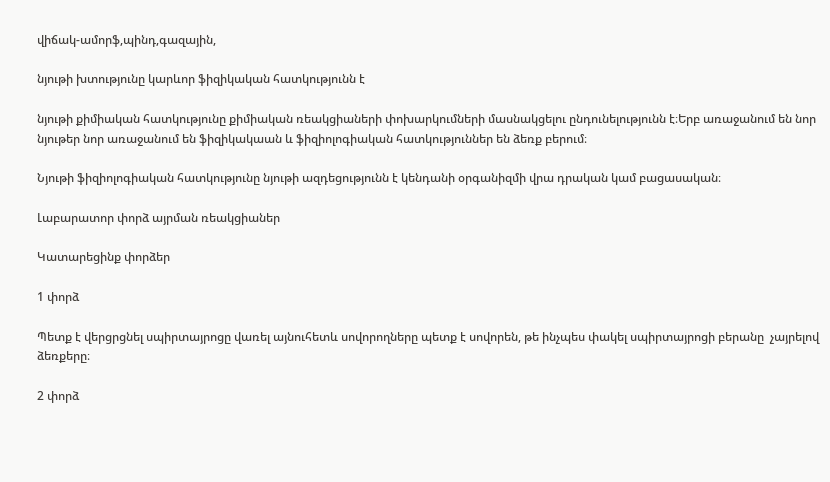վիճակ-ամորֆ,պինդ,գազային,

նյութի խտությունը կարևոր ֆիզիկական հատկությունն է

նյութի քիմիական հատկությունը քիմիական ռեակցիաների փոխարկումների մասնակցելու ընդունելությունն է։Երբ առաջանում են նոր նյութեր նոր առաջանում են ֆիզիկակաան և ֆիզիոլոգիական հատկություններ են ձեռք բերում։

Նյութի ֆիզիոլոգիական հատկությունը նյութի ազդեցությունն է կենդանի օրգանիզմի վրա դրական կամ բացասական։

Լաբարատոր փորձ այրման ռեակցիաներ

Կատարեցինք փորձեր

1 փորձ

Պետք է վերցրցնել սպիրտայրոցը վառել այնուհետև սովորողները պետք է սովորեն, թե ինչպես փակել սպիրտայրոցի բերանը  չայրելով ձեռքերը։

2 փորձ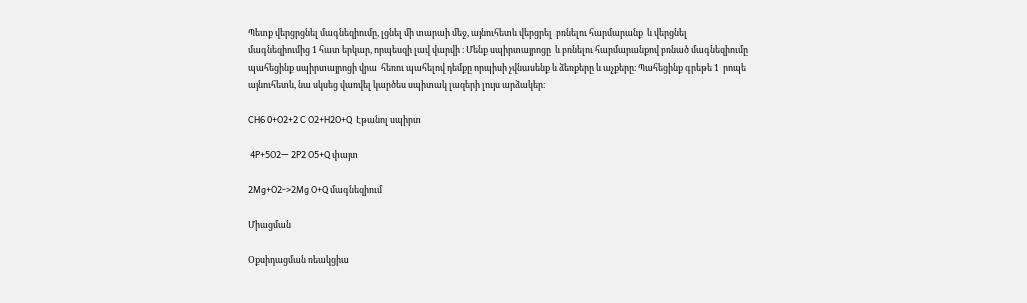Պետք վերցրցնել մագնեզիումը, լցնել մի տարաի մեջ, այնուհետև վերցրել  բռնելու հարմարանք  և վերցնել մագնեզիումից 1 հատ երկար, որպեսզի լավ վարվի ։ Մենք սպիրտայրոցը  և բռնելու հարմարանքով բռնած մագնեզիումը պահեցինք սպիրտայրոցի վրա  հեռու պահելով դեմքը որպիսի չվնասենք և ձեռքերը և աչքերը։ Պահեցինք գրեթե 1  րոպե այնուհետև, նա սկսեց վառվել կարծես սպիտակ լազերի լույս արձակեր։

CH6 0+O2+2 C O2+H2O+Q  Էթանոլ սպիրտ

 4P+5O2— 2P2 O5+Q փայտ

2Mg+O2->2Mg O+Q մագնեզիում

Միացման

Օքսիդացման ռեակցիա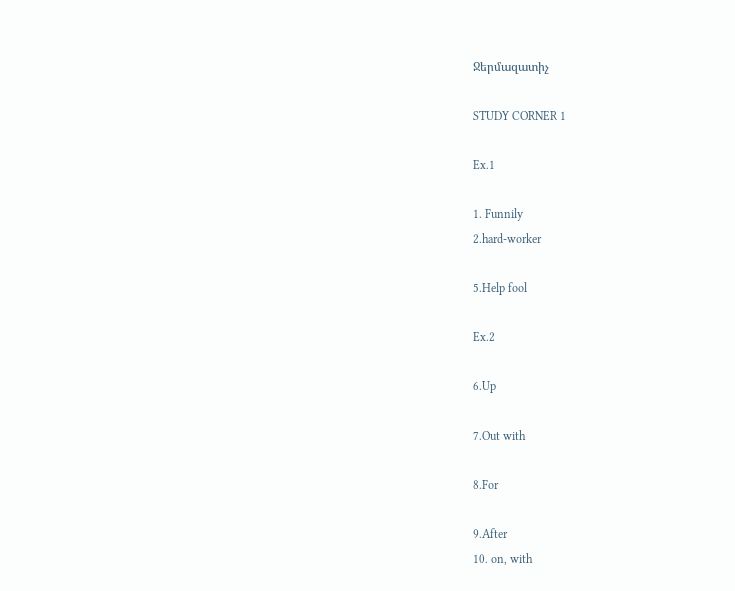Ջերմազատիչ

STUDY CORNER 1

Ex.1

1. Funnily
2.hard-worker

5.Help fool

Ex.2

6.Up

7.Out with

8.For

9.After
10. on, with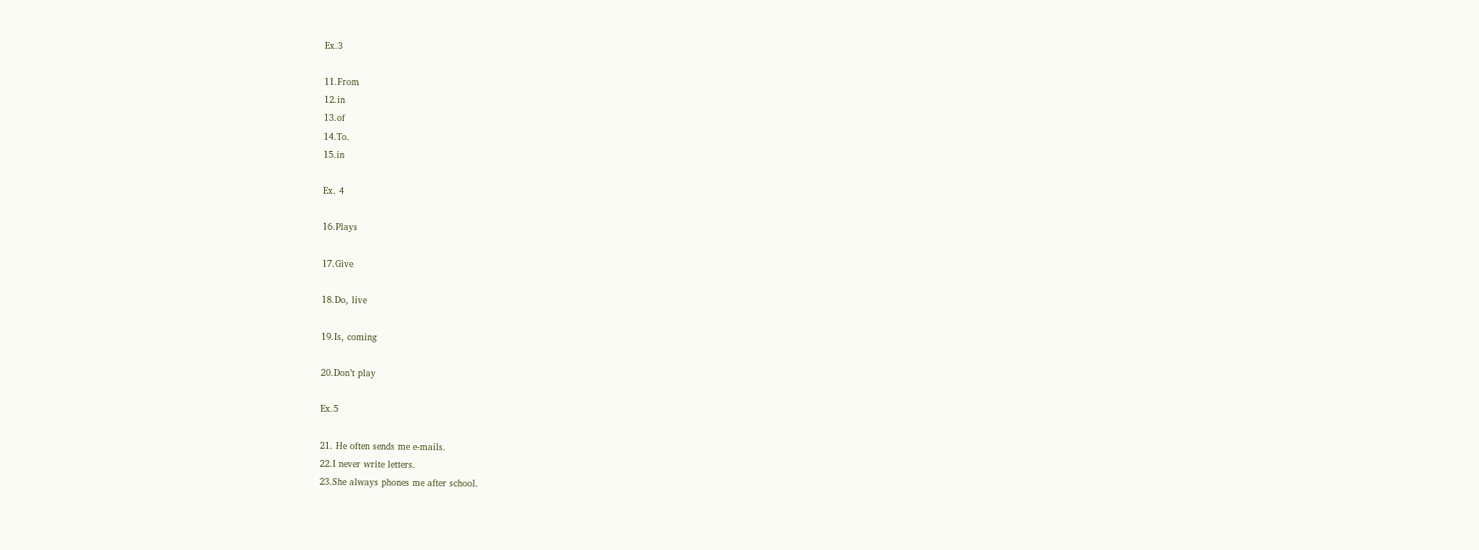Ex.3

11.From
12.in
13.of
14.To.
15.in

Ex. 4

16.Plays

17.Give

18.Do, live

19.Is, coming

20.Don’t play

Ex.5

21. He often sends me e-mails.
22.I never write letters.
23.She always phones me after school.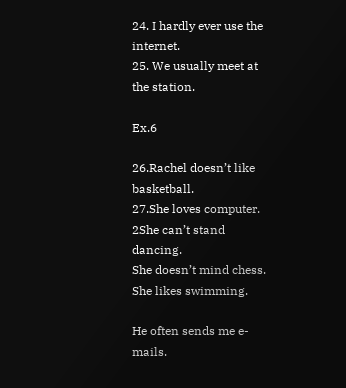24. I hardly ever use the internet.
25. We usually meet at the station.

Ex.6

26.Rachel doesn’t like basketball.
27.She loves computer.
2She can’t stand dancing.
She doesn’t mind chess.
She likes swimming.

He often sends me e-mails.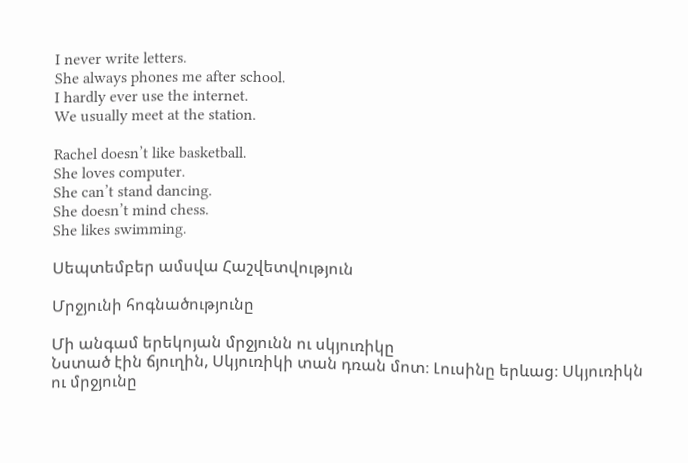I never write letters.
She always phones me after school.
I hardly ever use the internet.
We usually meet at the station.

Rachel doesn’t like basketball.
She loves computer.
She can’t stand dancing.
She doesn’t mind chess.
She likes swimming.

Սեպտեմբեր ամսվա Հաշվետվություն

Մրջյունի հոգնածությունը

Մի անգամ երեկոյան մրջյունն ու սկյուռիկը
Նստած էին ճյուղին, Սկյուռիկի տան դռան մոտ։ Լուսինը երևաց։ Սկյուռիկն ու մրջյունը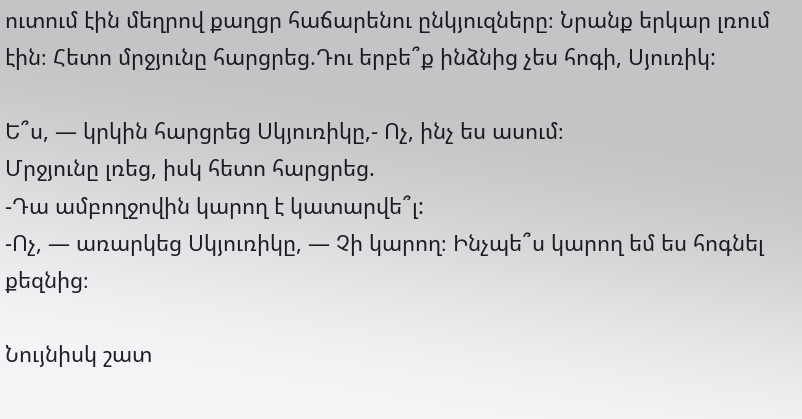ուտում էին մեղրով քաղցր հաճարենու ընկյուզները։ Նրանք երկար լռում էին։ Հետո մրջյունը հարցրեց.Դու երբե՞ք ինձնից չես հոգի, Սյուռիկ:

Ե՞ս, — կրկին հարցրեց Սկյուռիկը,- Ոչ, ինչ ես ասում։
Մրջյունը լռեց, իսկ հետո հարցրեց.
-Դա ամբողջովին կարող է կատարվե՞լ:
-Ոչ, — առարկեց Սկյուռիկը, — Չի կարող։ Ինչպե՞ս կարող եմ ես հոգնել քեզնից։

Նույնիսկ շատ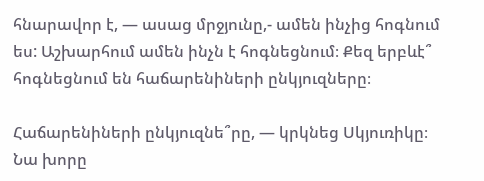հնարավոր է, — ասաց մրջյունը,- ամեն ինչից հոգնում ես: Աշխարհում ամեն ինչն է հոգնեցնում։ Քեզ երբևէ՞ հոգնեցնում են հաճարենիների ընկյուզները։

Հաճարենիների ընկյուզնե՞րը, — կրկնեց Սկյուռիկը։
Նա խորը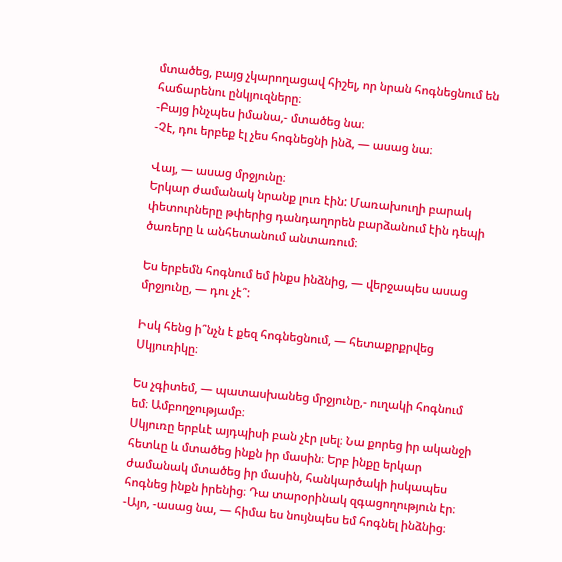մտածեց, բայց չկարողացավ հիշել, որ նրան հոգնեցնում են հաճարենու ընկյուզները։
-Բայց ինչպես իմանա,- մտածեց նա։
-Չէ, դու երբեք էլ չես հոգնեցնի ինձ, — ասաց նա։

Վայ, — ասաց մրջյունը։
Երկար ժամանակ նրանք լուռ էին: Մառախուղի բարակ փետուրները թփերից դանդաղորեն բարձանում էին դեպի ծառերը և անհետանում անտառում։

Ես երբեմն հոգնում եմ ինքս ինձնից, — վերջապես ասաց մրջյունը, — դու չէ՞:

Իսկ հենց ի՞նչն է քեզ հոգնեցնում, — հետաքրքրվեց Սկյուռիկը։

Ես չգիտեմ, — պատասխանեց մրջյունը,- ուղակի հոգնում եմ։ Ամբողջությամբ։
Սկյուռը երբևէ այդպիսի բան չէր լսել։ Նա քորեց իր ականջի հետևը և մտածեց ինքն իր մասին։ Երբ ինքը երկար ժամանակ մտածեց իր մասին, հանկարծակի իսկապես հոգնեց ինքն իրենից։ Դա տարօրինակ զգացողություն էր։
-Այո, -ասաց նա, — հիմա ես նույնպես եմ հոգնել ինձնից։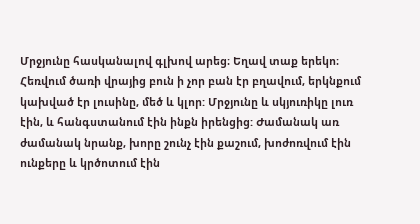Մրջյունը հասկանալով գլխով արեց։ Եղավ տաք երեկո։
Հեռվում ծառի վրայից բուն ի չոր բան էր բղավում, երկնքում կախված էր լուսինը, մեծ և կլոր: Մրջյունը և սկյուռիկը լուռ էին, և հանգստանում էին ինքն իրենցից: Ժամանակ առ ժամանակ նրանք, խորը շունչ էին քաշում, խոժոռվում էին ունքերը և կրծոտում էին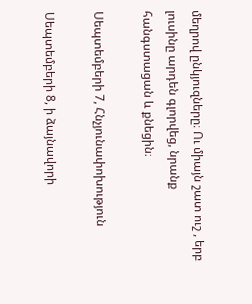մեղրով ընկյուզները։ Ու միայն շատ ուշ , երբ լուսինը արդեն գլորվեց, նրանք հանգստացան և քնեցին։

Սեպտեմբերի 7, Հնչյունափոխություն

Սեպտեմբերի 8, ի ձայնավորի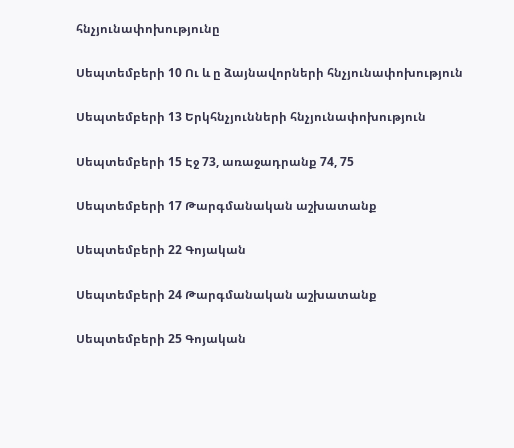հնչյունափոխությունը

Սեպտեմբերի 10 Ու և ը ձայնավորների հնչյունափոխություն

Սեպտեմբերի 13 Երկհնչյունների հնչյունափոխություն

Սեպտեմբերի 15 Էջ 73, առաջադրանք 74, 75

Սեպտեմբերի 17 Թարգմանական աշխատանք

Սեպտեմբերի 22 Գոյական

Սեպտեմբերի 24 Թարգմանական աշխատանք

Սեպտեմբերի 25 Գոյական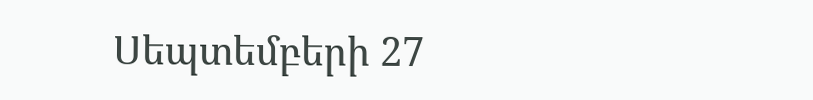Սեպտեմբերի 27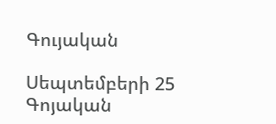Գույական

Սեպտեմբերի 25 Գոյական